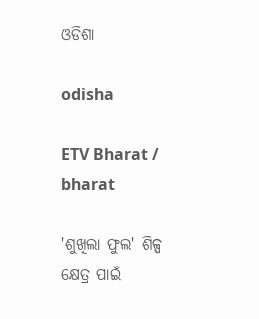ଓଡିଶା

odisha

ETV Bharat / bharat

'ଶୁଖିଲା ଫୁଲ' ଶିଳ୍ପ କ୍ଷେତ୍ର ପାଇଁ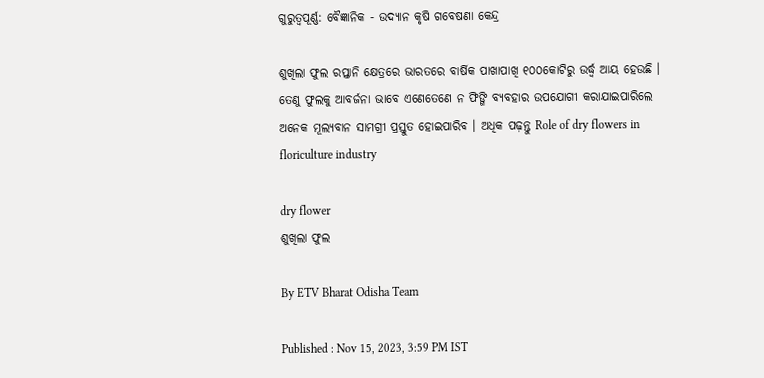ଗୁରୁତ୍ବପୂର୍ଣ୍ଣ: ବୈଜ୍ଞାନିକ - ଉଦ୍ୟାନ କୃଷି ଗବେଷଣା କେନ୍ଦ୍ର

ଶୁଖିଲା ଫୁଲ ରପ୍ତାନି କ୍ଷେତ୍ରରେ ଭାରତରେ ବାର୍ଷିକ ପାଖାପାଖି ୧୦୦କୋଟିରୁ ଉର୍ଦ୍ଧ୍ବ ଆୟ ହେଉଛି । ତେଣୁ ଫୁଲକୁ ଆବର୍ଜନା ଭାବେ ଏଣେତେଣେ ନ ଫିଙ୍ଗି ବ୍ୟବହାର ଉପଯୋଗୀ କରାଯାଇପାରିଲେ ଅନେକ ମୂଲ୍ୟବାନ ସାମଗ୍ରୀ ପ୍ରସ୍ତୁତ ହୋଇପାରିବ । ଅଧିକ ପଢ଼ନ୍ତୁ Role of dry flowers in floriculture industry

dry flower
ଶୁଖିଲା ଫୁଲ

By ETV Bharat Odisha Team

Published : Nov 15, 2023, 3:59 PM IST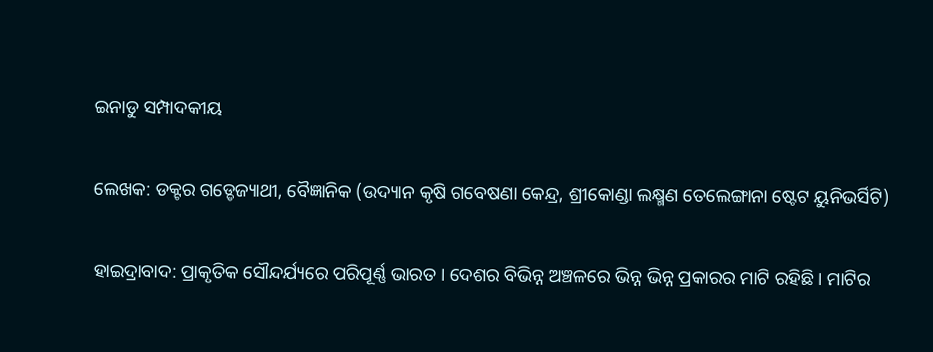ଇନାଡୁ ସମ୍ପାଦକୀୟ

ଲେଖକ: ଡକ୍ଟର ଗଡ୍ଡେଜ୍ୟାଥୀ, ବୈଜ୍ଞାନିକ (ଉଦ୍ୟାନ କୃଷି ଗବେଷଣା କେନ୍ଦ୍ର, ଶ୍ରୀକୋଣ୍ଡା ଲକ୍ଷ୍ମଣ ତେଲେଙ୍ଗାନା ଷ୍ଟେଟ ୟୁନିଭର୍ସିଟି)

ହାଇଦ୍ରାବାଦ: ପ୍ରାକୃତିକ ସୌନ୍ଦର୍ଯ୍ୟରେ ପରିପୂର୍ଣ୍ଣ ଭାରତ । ଦେଶର ବିଭିନ୍ନ ଅଞ୍ଚଳରେ ଭିନ୍ନ ଭିନ୍ନ ପ୍ରକାରର ମାଟି ରହିଛି । ମାଟିର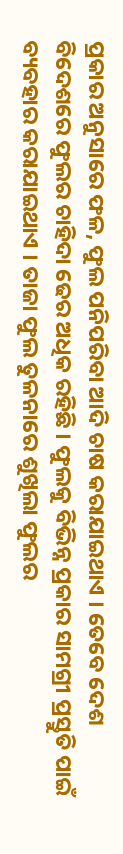ପ୍ରକାର ଅନୁସାରେ ଫଳ, ଫୁଲ ପନିପରିବା ଆଦି ଚାଷ କରାଯାଇଥାଏ । ତେବେ ଦେଶ ବିଦେଶରେ ଫୁଲର ଚାହିଦା ଢେର ଅଧିକ ରହିଛି । ଫୁଲକୁ ବିଭିନ୍ନ ପ୍ରକାର ସାମଗ୍ରୀ ପ୍ରସ୍ତୁତି ପାଇଁ ବ୍ୟବହାର କରାଯାଇଥାଏ । ତାଜା ଫୁଲ ତୁଳନାରେ ଶୁଖିଲା ଫୁଲର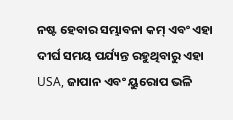ନଷ୍ଟ ହେବାର ସମ୍ଭାବନା କମ୍ ଏବଂ ଏହା ଦୀର୍ଘ ସମୟ ପର୍ଯ୍ୟନ୍ତ ରହୁଥିବାରୁ ଏହା USA, ଜାପାନ ଏବଂ ୟୁରୋପ ଭଳି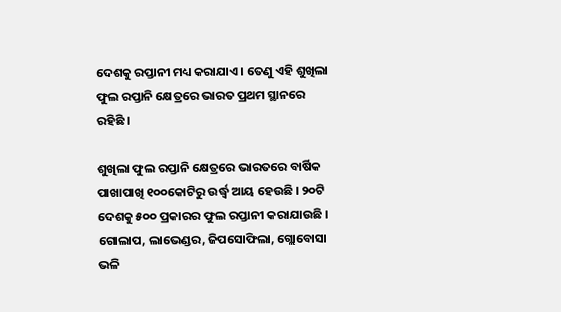ଦେଶକୁ ରପ୍ତାନୀ ମଧ୍ୟ କରାଯାଏ । ତେଣୁ ଏହି ଶୁଖିଲା ଫୁଲ ରପ୍ତାନି କ୍ଷେତ୍ରରେ ଭାରତ ପ୍ରଥମ ସ୍ଥାନରେ ରହିଛି ।

ଶୁଖିଲା ଫୁଲ ରପ୍ତାନି କ୍ଷେତ୍ରରେ ଭାରତରେ ବାର୍ଷିକ ପାଖାପାଖି ୧୦୦କୋଟିରୁ ଉର୍ଦ୍ଧ୍ବ ଆୟ ହେଉଛି । ୨୦ଟି ଦେଶକୁ ୫୦୦ ପ୍ରକାରର ଫୁଲ ରପ୍ତାନୀ କରାଯାଉଛି । ଗୋଲାପ, ଲାଭେଣ୍ଡର, ଜିପସୋଫିଲା, ଗ୍ଲୋବୋସା ଭଳି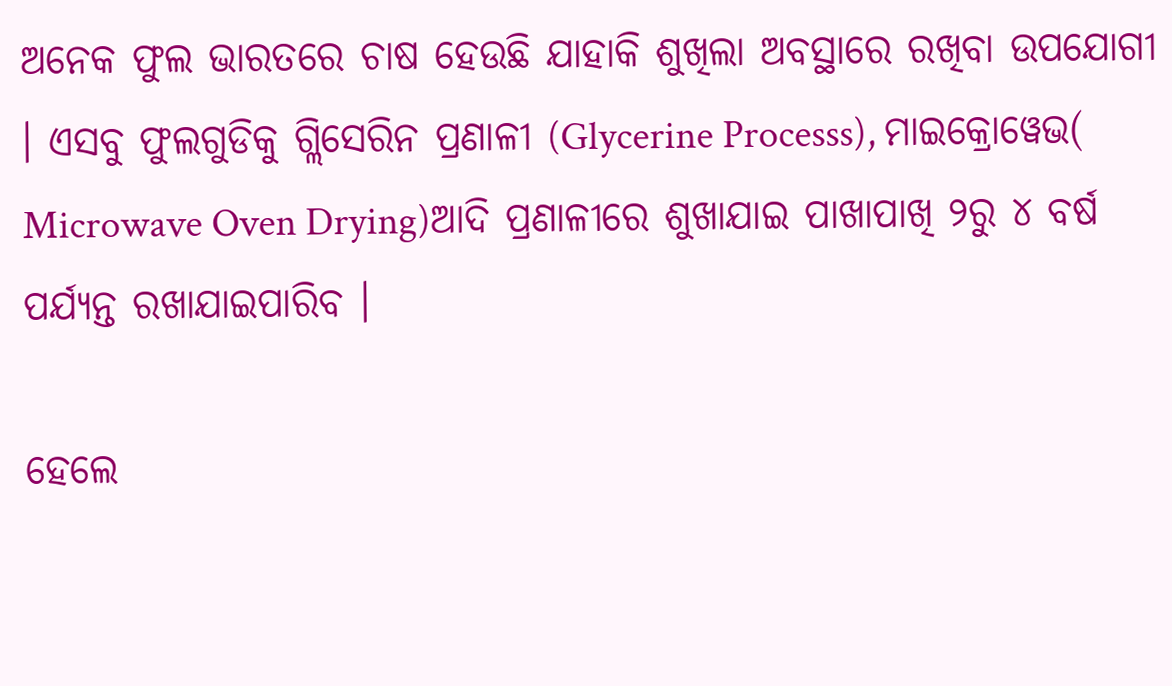ଅନେକ ଫୁଲ ଭାରତରେ ଚାଷ ହେଉଛି ଯାହାକି ଶୁଖିଲା ଅବସ୍ଥାରେ ରଖିବା ଉପଯୋଗୀ । ଏସବୁ ଫୁଲଗୁଡିକୁ ଗ୍ଲିସେରିନ ପ୍ରଣାଳୀ (Glycerine Processs), ମାଇକ୍ରୋୱେଭ( Microwave Oven Drying)ଆଦି ପ୍ରଣାଳୀରେ ଶୁଖାଯାଇ ପାଖାପାଖି ୨ରୁ ୪ ବର୍ଷ ପର୍ଯ୍ୟନ୍ତ ରଖାଯାଇପାରିବ ।

ହେଲେ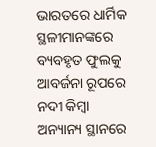ଭାରତରେ ଧାର୍ମିକ ସ୍ଥଳୀମାନଙ୍କରେ ବ୍ୟବହୃତ ଫୁଲକୁ ଆବର୍ଜନା ରୂପରେ ନଦୀ କିମ୍ବା ଅନ୍ୟାନ୍ୟ ସ୍ଥାନରେ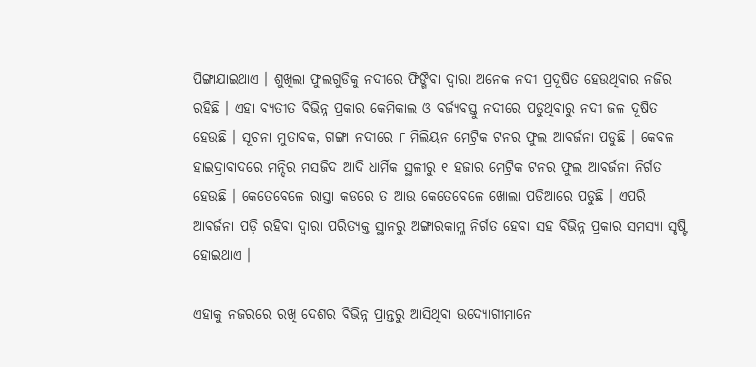ପିଙ୍ଗାଯାଇଥାଏ । ଶୁଖିଲା ଫୁଲଗୁଡିକୁ ନଦୀରେ ଫିଙ୍ଗିବା ଦ୍ବାରା ଅନେକ ନଦୀ ପ୍ରଦୂଷିତ ହେଉଥିବାର ନଜିର ରହିଛି । ଏହା ବ୍ୟତୀତ ବିଭିନ୍ନ ପ୍ରକାର କେମିକାଲ ଓ ବର୍ଜ୍ୟବସ୍ତୁ ନଦୀରେ ପଡୁଥିବାରୁ ନଦୀ ଜଳ ଦୂଷିତ ହେଉଛି । ସୂଚନା ମୁତାବକ, ଗଙ୍ଗା ନଦୀରେ ୮ ମିଲିୟନ ମେଟ୍ରିକ ଟନର ଫୁଲ ଆବର୍ଜନା ପଡୁଛି । କେବଳ ହାଇଦ୍ରାବାଦରେ ମନ୍ଦିର ମସଜିଦ ଆଦି ଧାର୍ମିକ ସ୍ଥଳୀରୁ ୧ ହଜାର ମେଟ୍ରିକ ଟନର ଫୁଲ ଆବର୍ଜନା ନିର୍ଗତ ହେଉଛି । କେତେବେଳେ ରାସ୍ତା କଡରେ ତ ଆଉ କେତେବେଳେ ଖୋଲା ପଡିଆରେ ପଡୁଛି । ଏପରି ଆବର୍ଜନା ପଡ଼ି ରହିବା ଦ୍ବାରା ପରିତ୍ୟକ୍ତ ସ୍ଥାନରୁ ଅଙ୍ଗାରକାମ୍ଳ ନିର୍ଗତ ହେବା ସହ ବିଭିନ୍ନ ପ୍ରକାର ସମସ୍ୟା ସୃଷ୍ଟି ହୋଇଥାଏ ।

ଏହାକୁ ନଜରରେ ରଖି ଦେଶର ବିଭିନ୍ନ ପ୍ରାନ୍ତରୁ ଆସିଥିବା ଉଦ୍ୟୋଗୀମାନେ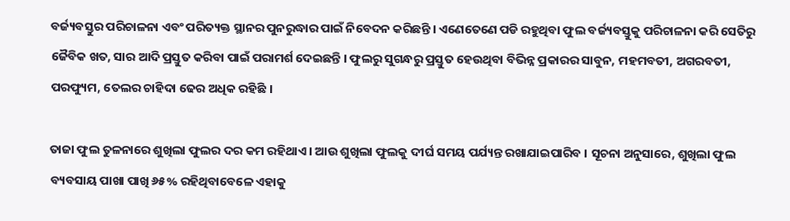ବର୍ଜ୍ୟବସ୍ତୁର ପରିଚାଳନା ଏବଂ ପରିତ୍ୟକ୍ତ ସ୍ଥାନର ପୁନରୁଦ୍ଧାର ପାଇଁ ନିବେଦନ କରିଛନ୍ତି । ଏଣେତେଣେ ପଡି ରହୁଥିବା ଫୁଲ ବର୍ଜ୍ୟବସ୍ତୁକୁ ପରିଚାଳନା କରି ସେତିରୁ ଜୈବିକ ଖତ, ସାର ଆଦି ପ୍ରସ୍ତୁତ କରିବା ପାଇଁ ପରାମର୍ଶ ଦେଇଛନ୍ତି । ଫୁଲରୁ ସୁଗନ୍ଧରୁ ପ୍ରସ୍ତୁତ ହେଉଥିବା ବିଭିନ୍ନ ପ୍ରକାରର ସାବୁନ, ମହମବତୀ, ଅଗରବତୀ, ପରଫ୍ୟୁମ, ତେଲର ଚାହିଦା ଢେର ଅଧିକ ରହିଛି ।

ତାଜା ଫୁଲ ତୁଳନାରେ ଶୁଖିଲା ଫୁଲର ଦର କମ ରହିଥାଏ । ଆଉ ଶୁଖିଲା ଫୁଲକୁ ଦୀର୍ଘ ସମୟ ପର୍ଯ୍ୟନ୍ତ ରଖାଯାଇପାରିବ । ସୂଚନା ଅନୁସାରେ, ଶୁଖିଲା ଫୁଲ ବ୍ୟବସାୟ ପାଖା ପାଖି ୬୫% ରହିଥିବାବେଳେ ଏହାକୁ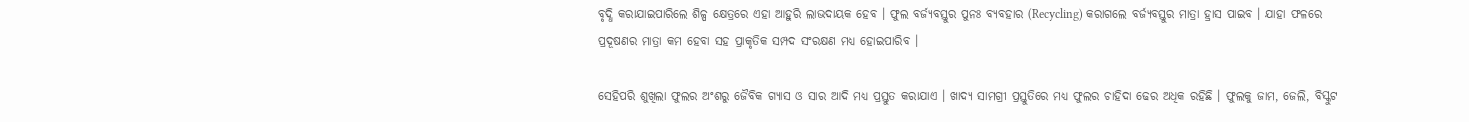ବୃଦ୍ଧି କରାଯାଇପାରିଲେ ଶିଳ୍ପ କ୍ଷେତ୍ରରେ ଏହା ଆହୁରି ଲାଭଦାୟକ ହେବ । ଫୁଲ ବର୍ଜ୍ୟବସ୍ତୁର ପୁନଃ ବ୍ୟବହାର (Recycling) କରାଗଲେ ବର୍ଜ୍ୟବସ୍ତୁର ମାତ୍ରା ହ୍ରାସ ପାଇବ । ଯାହା ଫଳରେ ପ୍ରଦୂଷଣର ମାତ୍ରା କମ ହେବା ସହ ପ୍ରାକୃତିକ ସମ୍ପଦ ସଂରକ୍ଷଣ ମଧ୍ୟ ହୋଇପାରିବ ।

ସେହିପରି ଶୁଖିଲା ଫୁଲର ଅଂଶରୁ ଜୈବିକ ଗ୍ୟାସ ଓ ସାର ଆଦି ମଧ୍ୟ ପ୍ରସ୍ତୁତ କରାଯାଏ । ଖାଦ୍ୟ ସାମଗ୍ରୀ ପ୍ରସ୍ତୁତିରେ ମଧ୍ୟ ଫୁଲର ଚାହିଦା ଢେର ଅଧିକ ରହିଛି । ଫୁଲକୁ ଜାମ, ଜେଲି, ବିସ୍କୁଟ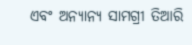ଏବଂ ଅନ୍ୟାନ୍ୟ ସାମଗ୍ରୀ ତିଆରି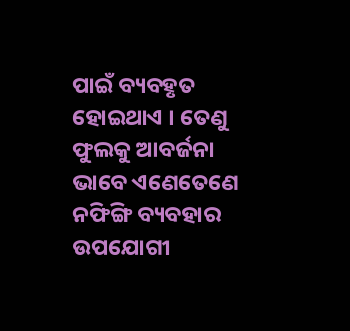ପାଇଁ ବ୍ୟବହୃତ ହୋଇଥାଏ । ତେଣୁ ଫୁଲକୁ ଆବର୍ଜନା ଭାବେ ଏଣେତେଣେ ନଫିଙ୍ଗି ବ୍ୟବହାର ଉପଯୋଗୀ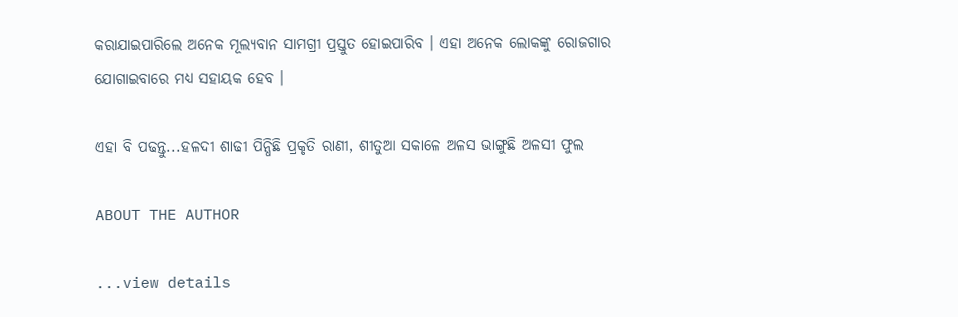କରାଯାଇପାରିଲେ ଅନେକ ମୂଲ୍ୟବାନ ସାମଗ୍ରୀ ପ୍ରସ୍ତୁତ ହୋଇପାରିବ । ଏହା ଅନେକ ଲୋକଙ୍କୁ ରୋଜଗାର ଯୋଗାଇବାରେ ମଧ୍ୟ ସହାୟକ ହେବ ।

ଏହା ବି ପଢନ୍ତୁ...ହଳଦୀ ଶାଢୀ ପିନ୍ଧିଛି ପ୍ରକୃତି ରାଣୀ, ଶୀତୁଆ ସକାଳେ ଅଳସ ଭାଙ୍ଗୁଛି ଅଳସୀ ଫୁଲ

ABOUT THE AUTHOR

...view details